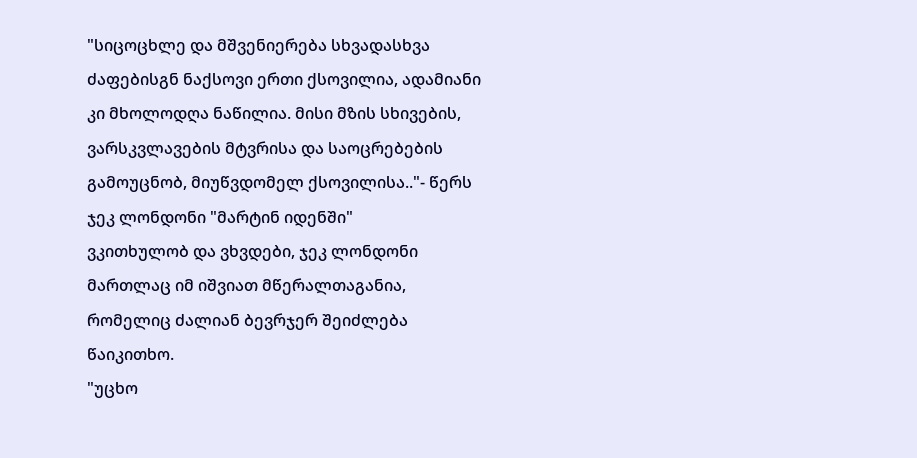"სიცოცხლე და მშვენიერება სხვადასხვა ძაფებისგნ ნაქსოვი ერთი ქსოვილია, ადამიანი კი მხოლოდღა ნაწილია. მისი მზის სხივების, ვარსკვლავების მტვრისა და საოცრებების გამოუცნობ, მიუწვდომელ ქსოვილისა.."- წერს ჯეკ ლონდონი "მარტინ იდენში"
ვკითხულობ და ვხვდები, ჯეკ ლონდონი მართლაც იმ იშვიათ მწერალთაგანია, რომელიც ძალიან ბევრჯერ შეიძლება წაიკითხო.
"უცხო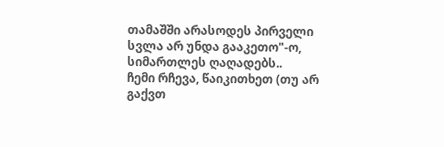თამაშში არასოდეს პირველი სვლა არ უნდა გააკეთო"-ო, სიმართლეს ღაღადებს..
ჩემი რჩევა, წაიკითხეთ (თუ არ გაქვთ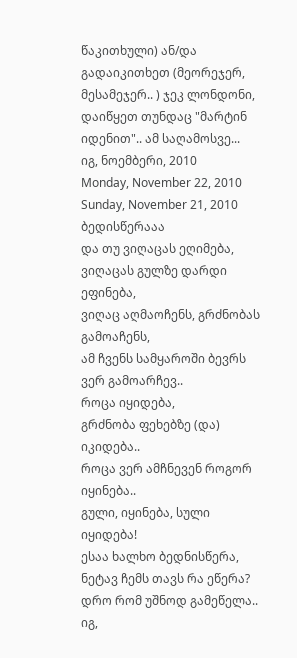წაკითხული) ან/და გადაიკითხეთ (მეორეჯერ, მესამეჯერ.. ) ჯეკ ლონდონი, დაიწყეთ თუნდაც "მარტინ იდენით".. ამ საღამოსვე...
იგ, ნოემბერი, 2010
Monday, November 22, 2010
Sunday, November 21, 2010
ბედისწერააა
და თუ ვიღაცას ეღიმება,
ვიღაცას გულზე დარდი ეფინება,
ვიღაც აღმაოჩენს, გრძნობას გამოაჩენს,
ამ ჩვენს სამყაროში ბევრს ვერ გამოარჩევ..
როცა იყიდება,
გრძნობა ფეხებზე (და) იკიდება..
როცა ვერ ამჩნევენ როგორ იყინება..
გული, იყინება, სული იყიდება!
ესაა ხალხო ბედნისწერა,
ნეტავ ჩემს თავს რა ეწერა?
დრო რომ უშნოდ გამეწელა..
იგ,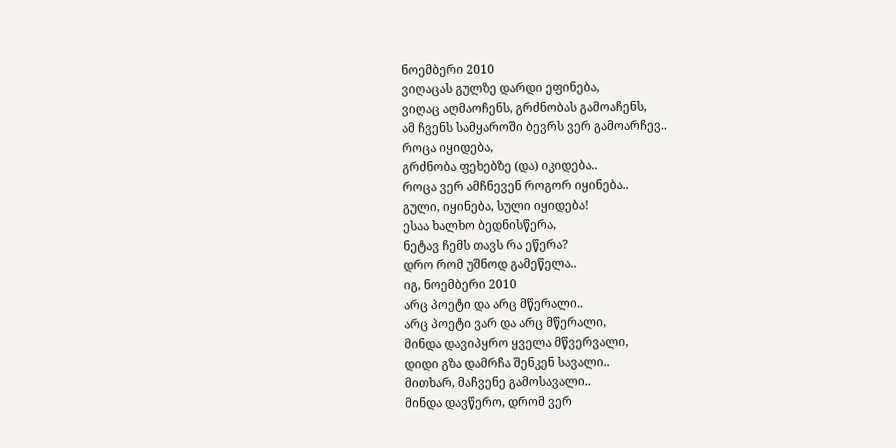ნოემბერი 2010
ვიღაცას გულზე დარდი ეფინება,
ვიღაც აღმაოჩენს, გრძნობას გამოაჩენს,
ამ ჩვენს სამყაროში ბევრს ვერ გამოარჩევ..
როცა იყიდება,
გრძნობა ფეხებზე (და) იკიდება..
როცა ვერ ამჩნევენ როგორ იყინება..
გული, იყინება, სული იყიდება!
ესაა ხალხო ბედნისწერა,
ნეტავ ჩემს თავს რა ეწერა?
დრო რომ უშნოდ გამეწელა..
იგ, ნოემბერი 2010
არც პოეტი და არც მწერალი..
არც პოეტი ვარ და არც მწერალი,
მინდა დავიპყრო ყველა მწვერვალი,
დიდი გზა დამრჩა შენკენ სავალი..
მითხარ, მაჩვენე გამოსავალი..
მინდა დავწერო, დრომ ვერ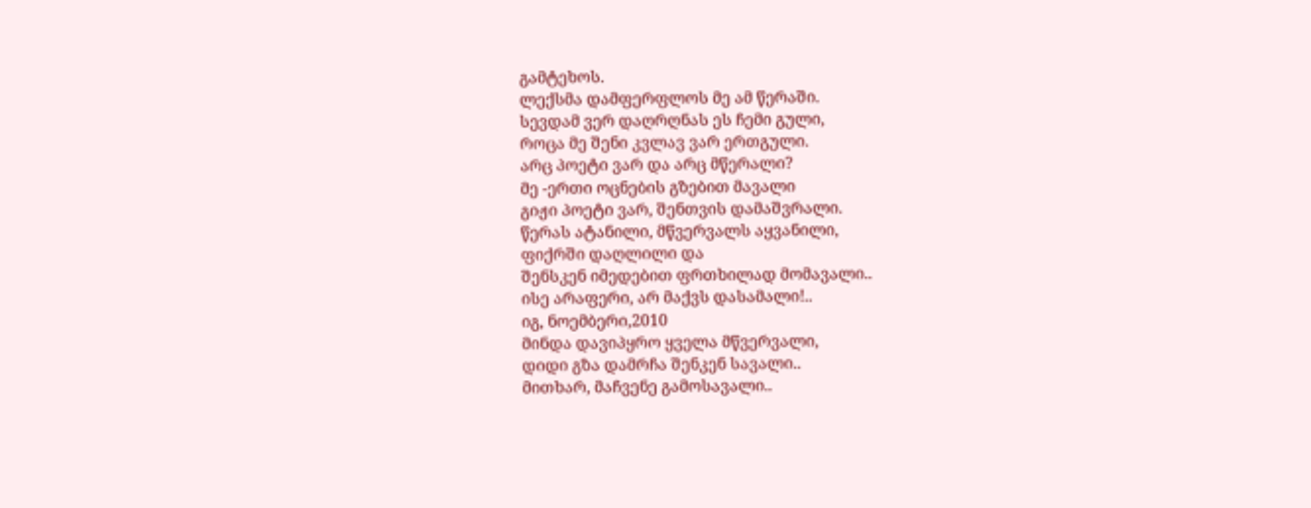გამტეხოს.
ლექსმა დამფერფლოს მე ამ წერაში.
სევდამ ვერ დაღრღნას ეს ჩემი გული,
როცა მე შენი კვლავ ვარ ერთგული.
არც პოეტი ვარ და არც მწერალი?
მე -ერთი ოცნების გზებით მავალი
გიჟი პოეტი ვარ, შენთვის დამაშვრალი.
წერას ატანილი, მწვერვალს აყვანილი,
ფიქრში დაღლილი და
შენსკენ იმედებით ფრთხილად მომავალი..
ისე არაფერი, არ მაქვს დასამალი!..
იგ, ნოემბერი,2010
მინდა დავიპყრო ყველა მწვერვალი,
დიდი გზა დამრჩა შენკენ სავალი..
მითხარ, მაჩვენე გამოსავალი..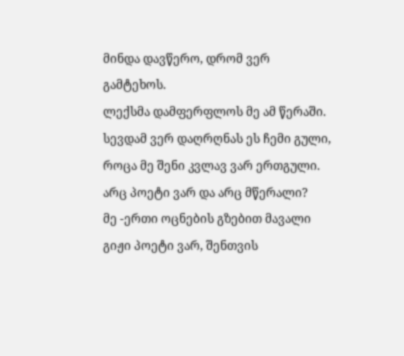მინდა დავწერო, დრომ ვერ გამტეხოს.
ლექსმა დამფერფლოს მე ამ წერაში.
სევდამ ვერ დაღრღნას ეს ჩემი გული,
როცა მე შენი კვლავ ვარ ერთგული.
არც პოეტი ვარ და არც მწერალი?
მე -ერთი ოცნების გზებით მავალი
გიჟი პოეტი ვარ, შენთვის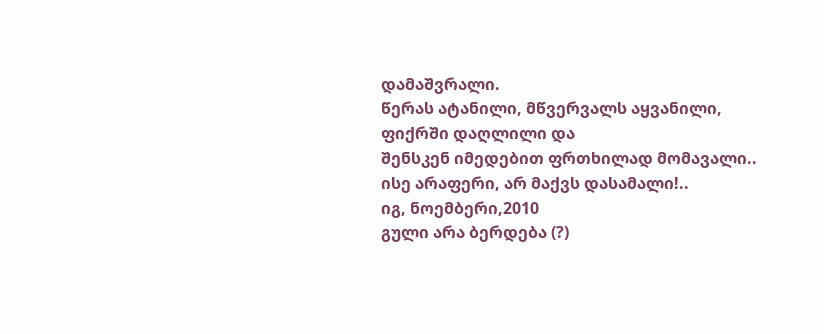დამაშვრალი.
წერას ატანილი, მწვერვალს აყვანილი,
ფიქრში დაღლილი და
შენსკენ იმედებით ფრთხილად მომავალი..
ისე არაფერი, არ მაქვს დასამალი!..
იგ, ნოემბერი,2010
გული არა ბერდება (?)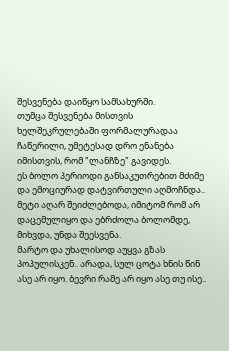შესვენება დაიწყო სამსახურში.
თუმცა შესვენება მისთვის ხელშეკრულებაში ფორმალურადაა ჩაწერილი, უმეტესად დრო ენანება იმისთვის, რომ "ლანჩზე" გავიდეს.
ეს ბოლო პერიოდი განსაკუთრებით მძიმე და ემოციურად დატვირთული აღმოჩნდა.. მეტი აღარ შეიძლებოდა, იმიტომ რომ არ დაცემულიყო და ებრძოლა ბოლომდე, მიხვდა, უნდა შეესვენა.
მარტო და უხალისოდ აუყვა გზას პოპულისკენ.. არადა, სულ ცოტა ხნის წინ ასე არ იყო. ბევრი რამე არ იყო ასე თუ ისე..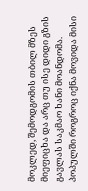მოკლედ, შემოდგომის თბილ მზეს მიეფიცხა და არც თუ ისე დიდი გზის გავლას საკმაო ხანი მოანდომა.
პოპულში როგროც იქნა მოვიდა მისი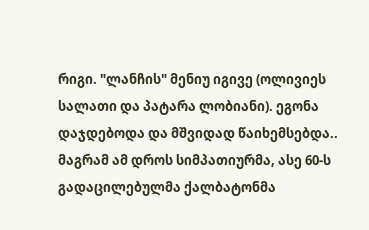რიგი. "ლანჩის" მენიუ იგივე (ოლივიეს სალათი და პატარა ლობიანი). ეგონა დაჯდებოდა და მშვიდად წაიხემსებდა.. მაგრამ ამ დროს სიმპათიურმა, ასე 60-ს გადაცილებულმა ქალბატონმა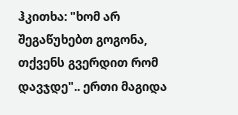ჰკითხა: "ხომ არ შეგაწუხებთ გოგონა, თქვენს გვერდით რომ დავჯდე".. ერთი მაგიდა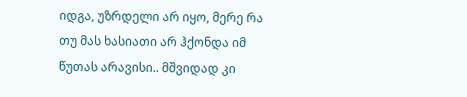იდგა, უზრდელი არ იყო, მერე რა თუ მას ხასიათი არ ჰქონდა იმ წუთას არავისი.. მშვიდად კი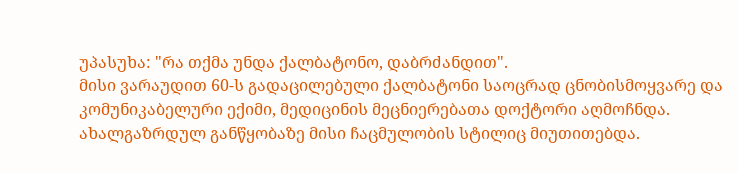უპასუხა: "რა თქმა უნდა ქალბატონო, დაბრძანდით".
მისი ვარაუდით 60-ს გადაცილებული ქალბატონი საოცრად ცნობისმოყვარე და კომუნიკაბელური ექიმი, მედიცინის მეცნიერებათა დოქტორი აღმოჩნდა. ახალგაზრდულ განწყობაზე მისი ჩაცმულობის სტილიც მიუთითებდა.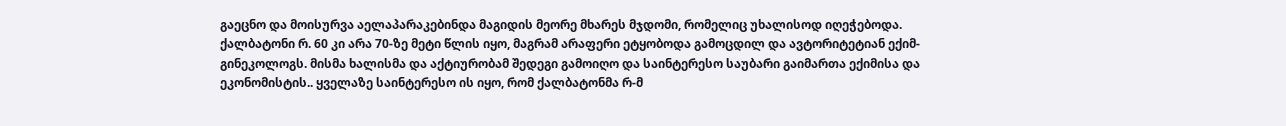გაეცნო და მოისურვა აელაპარაკებინდა მაგიდის მეორე მხარეს მჯდომი, რომელიც უხალისოდ იღეჭებოდა. ქალბატონი რ. 60 კი არა 70-ზე მეტი წლის იყო, მაგრამ არაფერი ეტყობოდა გამოცდილ და ავტორიტეტიან ექიმ-გინეკოლოგს. მისმა ხალისმა და აქტიურობამ შედეგი გამოიღო და საინტერესო საუბარი გაიმართა ექიმისა და ეკონომისტის.. ყველაზე საინტერესო ის იყო, რომ ქალბატონმა რ-მ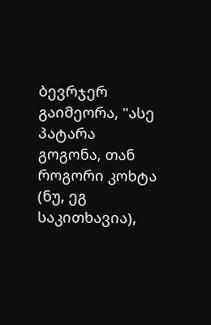ბევრჯერ გაიმეორა, "ასე პატარა გოგონა, თან როგორი კოხტა (ნუ, ეგ საკითხავია),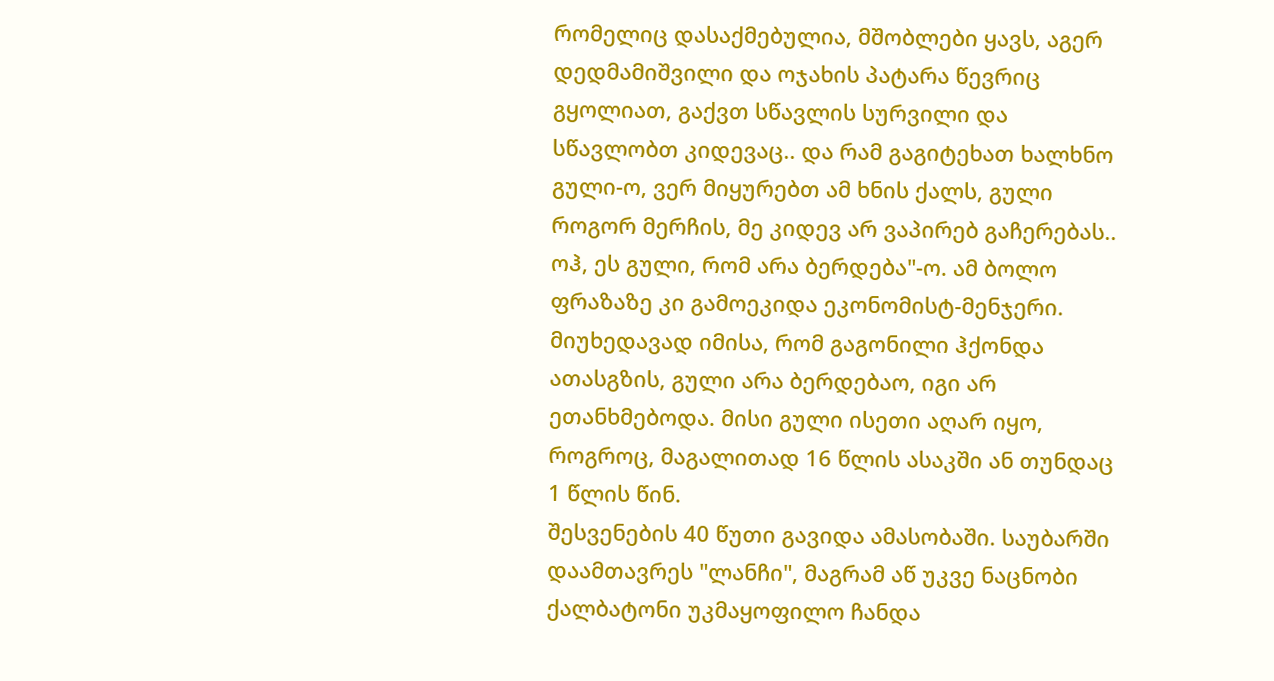რომელიც დასაქმებულია, მშობლები ყავს, აგერ დედმამიშვილი და ოჯახის პატარა წევრიც გყოლიათ, გაქვთ სწავლის სურვილი და სწავლობთ კიდევაც.. და რამ გაგიტეხათ ხალხნო გული-ო, ვერ მიყურებთ ამ ხნის ქალს, გული როგორ მერჩის, მე კიდევ არ ვაპირებ გაჩერებას.. ოჰ, ეს გული, რომ არა ბერდება"-ო. ამ ბოლო ფრაზაზე კი გამოეკიდა ეკონომისტ-მენჯერი. მიუხედავად იმისა, რომ გაგონილი ჰქონდა ათასგზის, გული არა ბერდებაო, იგი არ ეთანხმებოდა. მისი გული ისეთი აღარ იყო, როგროც, მაგალითად 16 წლის ასაკში ან თუნდაც 1 წლის წინ.
შესვენების 40 წუთი გავიდა ამასობაში. საუბარში დაამთავრეს "ლანჩი", მაგრამ აწ უკვე ნაცნობი ქალბატონი უკმაყოფილო ჩანდა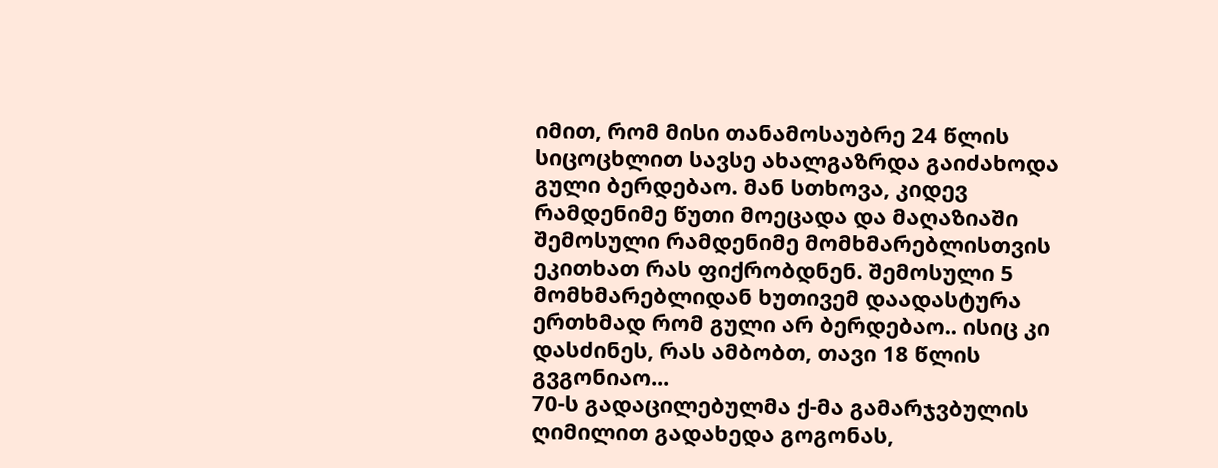იმით, რომ მისი თანამოსაუბრე 24 წლის სიცოცხლით სავსე ახალგაზრდა გაიძახოდა გული ბერდებაო. მან სთხოვა, კიდევ რამდენიმე წუთი მოეცადა და მაღაზიაში შემოსული რამდენიმე მომხმარებლისთვის ეკითხათ რას ფიქრობდნენ. შემოსული 5 მომხმარებლიდან ხუთივემ დაადასტურა ერთხმად რომ გული არ ბერდებაო.. ისიც კი დასძინეს, რას ამბობთ, თავი 18 წლის გვგონიაო...
70-ს გადაცილებულმა ქ-მა გამარჯვბულის ღიმილით გადახედა გოგონას,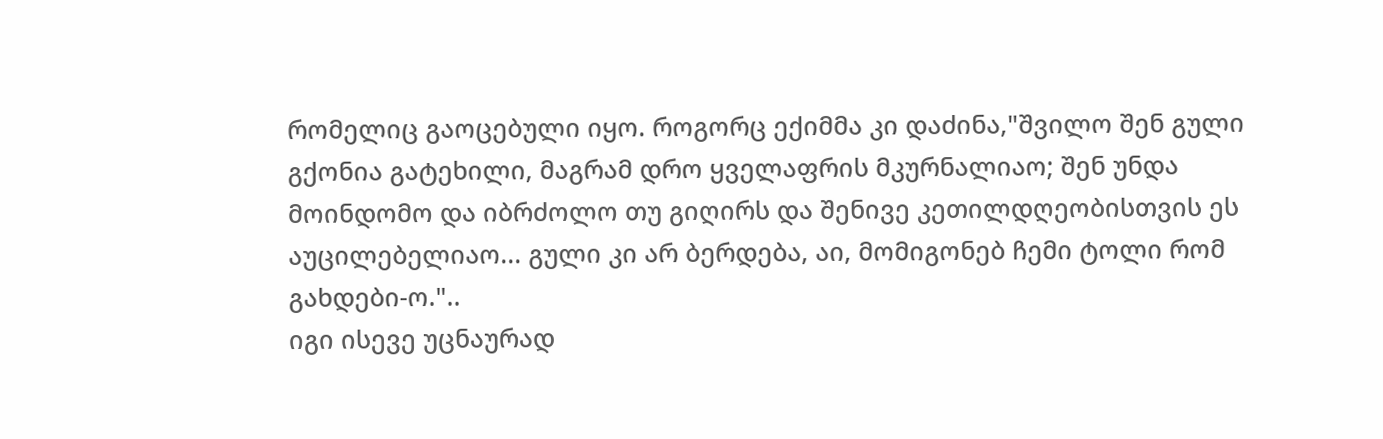რომელიც გაოცებული იყო. როგორც ექიმმა კი დაძინა,"შვილო შენ გული გქონია გატეხილი, მაგრამ დრო ყველაფრის მკურნალიაო; შენ უნდა მოინდომო და იბრძოლო თუ გიღირს და შენივე კეთილდღეობისთვის ეს აუცილებელიაო... გული კი არ ბერდება, აი, მომიგონებ ჩემი ტოლი რომ გახდები-ო."..
იგი ისევე უცნაურად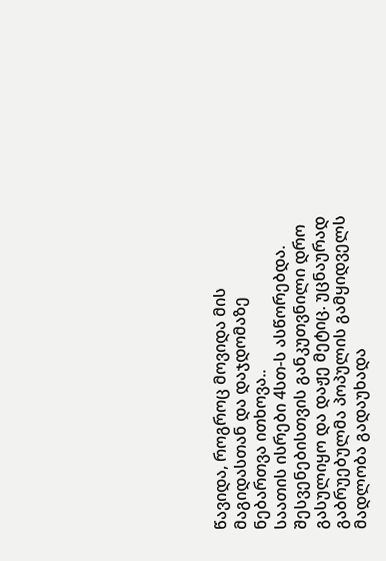წავიდა, როგროც მოვიდა მის მაგიდასთან და დაჯდომაზე ნებართვა ითხოვა..
საათის ისრები 4სთ-ს ასწორებდა. შესვენებისთვის განკუთვნილი დრო გასულიყო და დაჟე მეტიც. უცნაურად გაბრუებულმა პოპულის გამყიდველს მადლობა გადაუხადა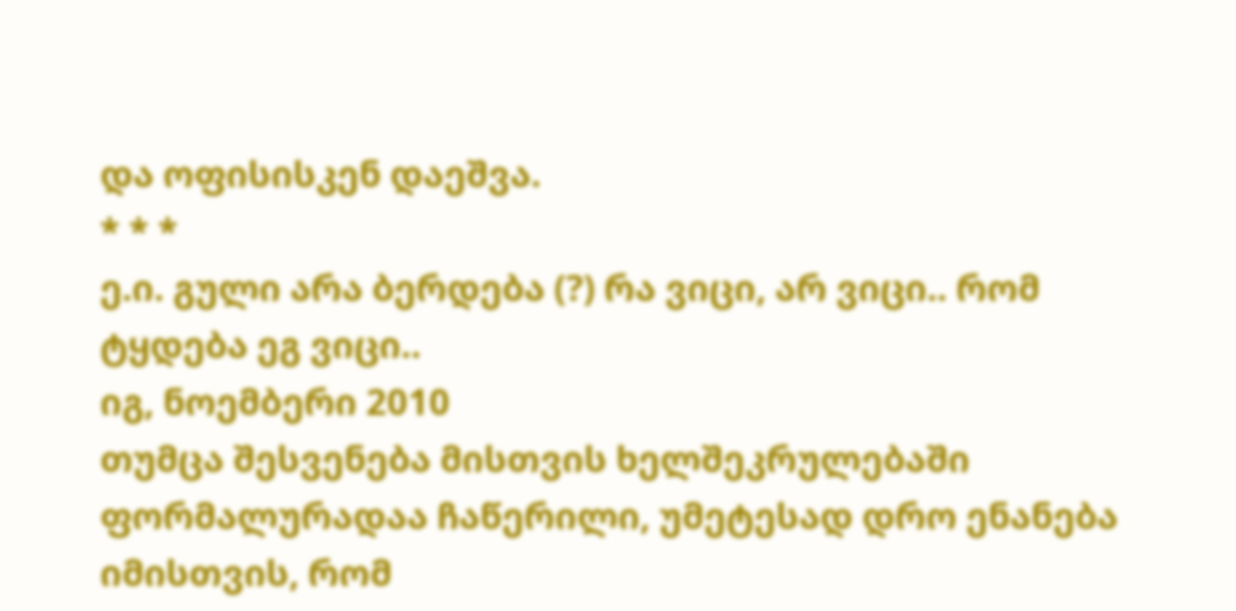და ოფისისკენ დაეშვა.
* * *
ე.ი. გული არა ბერდება (?) რა ვიცი, არ ვიცი.. რომ ტყდება ეგ ვიცი..
იგ, ნოემბერი 2010
თუმცა შესვენება მისთვის ხელშეკრულებაში ფორმალურადაა ჩაწერილი, უმეტესად დრო ენანება იმისთვის, რომ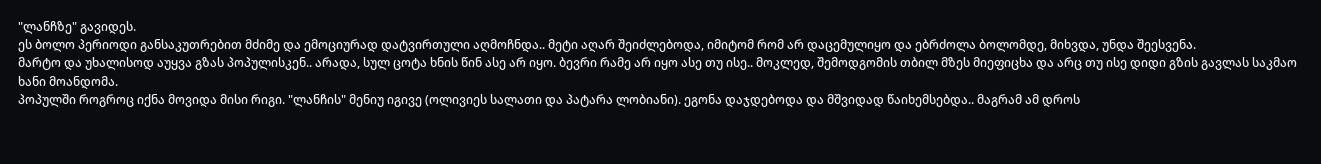"ლანჩზე" გავიდეს.
ეს ბოლო პერიოდი განსაკუთრებით მძიმე და ემოციურად დატვირთული აღმოჩნდა.. მეტი აღარ შეიძლებოდა, იმიტომ რომ არ დაცემულიყო და ებრძოლა ბოლომდე, მიხვდა, უნდა შეესვენა.
მარტო და უხალისოდ აუყვა გზას პოპულისკენ.. არადა, სულ ცოტა ხნის წინ ასე არ იყო. ბევრი რამე არ იყო ასე თუ ისე.. მოკლედ, შემოდგომის თბილ მზეს მიეფიცხა და არც თუ ისე დიდი გზის გავლას საკმაო ხანი მოანდომა.
პოპულში როგროც იქნა მოვიდა მისი რიგი. "ლანჩის" მენიუ იგივე (ოლივიეს სალათი და პატარა ლობიანი). ეგონა დაჯდებოდა და მშვიდად წაიხემსებდა.. მაგრამ ამ დროს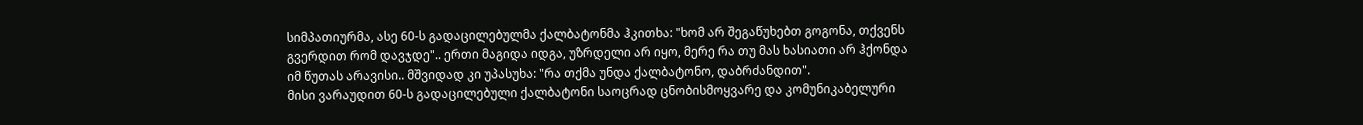სიმპათიურმა, ასე 60-ს გადაცილებულმა ქალბატონმა ჰკითხა: "ხომ არ შეგაწუხებთ გოგონა, თქვენს გვერდით რომ დავჯდე".. ერთი მაგიდა იდგა, უზრდელი არ იყო, მერე რა თუ მას ხასიათი არ ჰქონდა იმ წუთას არავისი.. მშვიდად კი უპასუხა: "რა თქმა უნდა ქალბატონო, დაბრძანდით".
მისი ვარაუდით 60-ს გადაცილებული ქალბატონი საოცრად ცნობისმოყვარე და კომუნიკაბელური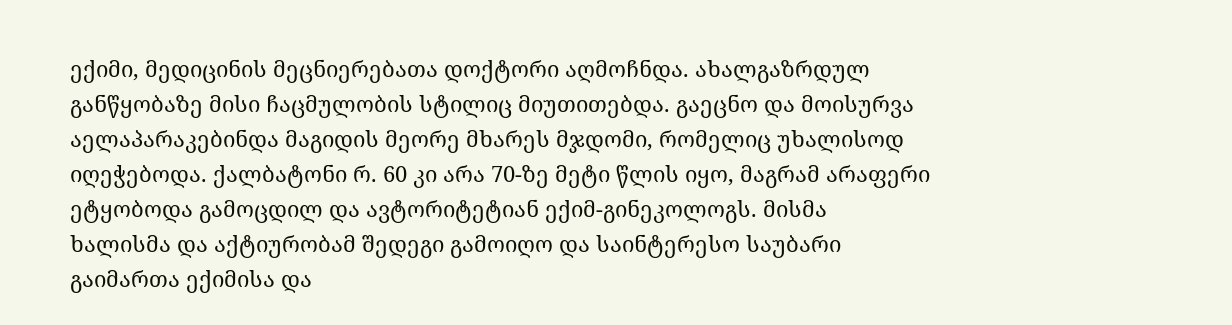ექიმი, მედიცინის მეცნიერებათა დოქტორი აღმოჩნდა. ახალგაზრდულ განწყობაზე მისი ჩაცმულობის სტილიც მიუთითებდა. გაეცნო და მოისურვა აელაპარაკებინდა მაგიდის მეორე მხარეს მჯდომი, რომელიც უხალისოდ იღეჭებოდა. ქალბატონი რ. 60 კი არა 70-ზე მეტი წლის იყო, მაგრამ არაფერი ეტყობოდა გამოცდილ და ავტორიტეტიან ექიმ-გინეკოლოგს. მისმა ხალისმა და აქტიურობამ შედეგი გამოიღო და საინტერესო საუბარი გაიმართა ექიმისა და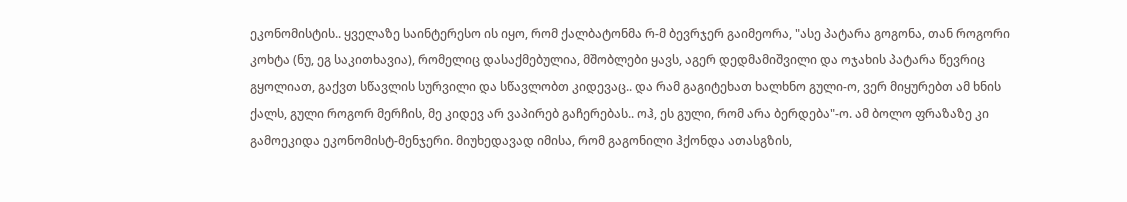ეკონომისტის.. ყველაზე საინტერესო ის იყო, რომ ქალბატონმა რ-მ ბევრჯერ გაიმეორა, "ასე პატარა გოგონა, თან როგორი კოხტა (ნუ, ეგ საკითხავია), რომელიც დასაქმებულია, მშობლები ყავს, აგერ დედმამიშვილი და ოჯახის პატარა წევრიც გყოლიათ, გაქვთ სწავლის სურვილი და სწავლობთ კიდევაც.. და რამ გაგიტეხათ ხალხნო გული-ო, ვერ მიყურებთ ამ ხნის ქალს, გული როგორ მერჩის, მე კიდევ არ ვაპირებ გაჩერებას.. ოჰ, ეს გული, რომ არა ბერდება"-ო. ამ ბოლო ფრაზაზე კი გამოეკიდა ეკონომისტ-მენჯერი. მიუხედავად იმისა, რომ გაგონილი ჰქონდა ათასგზის,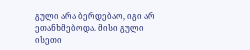გული არა ბერდებაო, იგი არ ეთანხმებოდა. მისი გული ისეთი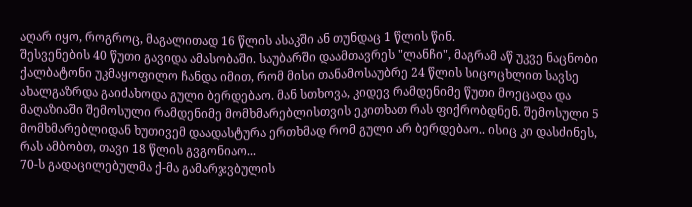აღარ იყო, როგროც, მაგალითად 16 წლის ასაკში ან თუნდაც 1 წლის წინ.
შესვენების 40 წუთი გავიდა ამასობაში. საუბარში დაამთავრეს "ლანჩი", მაგრამ აწ უკვე ნაცნობი ქალბატონი უკმაყოფილო ჩანდა იმით, რომ მისი თანამოსაუბრე 24 წლის სიცოცხლით სავსე ახალგაზრდა გაიძახოდა გული ბერდებაო. მან სთხოვა, კიდევ რამდენიმე წუთი მოეცადა და მაღაზიაში შემოსული რამდენიმე მომხმარებლისთვის ეკითხათ რას ფიქრობდნენ. შემოსული 5 მომხმარებლიდან ხუთივემ დაადასტურა ერთხმად რომ გული არ ბერდებაო.. ისიც კი დასძინეს, რას ამბობთ, თავი 18 წლის გვგონიაო...
70-ს გადაცილებულმა ქ-მა გამარჯვბულის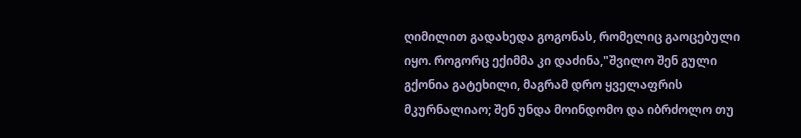ღიმილით გადახედა გოგონას, რომელიც გაოცებული იყო. როგორც ექიმმა კი დაძინა,"შვილო შენ გული გქონია გატეხილი, მაგრამ დრო ყველაფრის მკურნალიაო; შენ უნდა მოინდომო და იბრძოლო თუ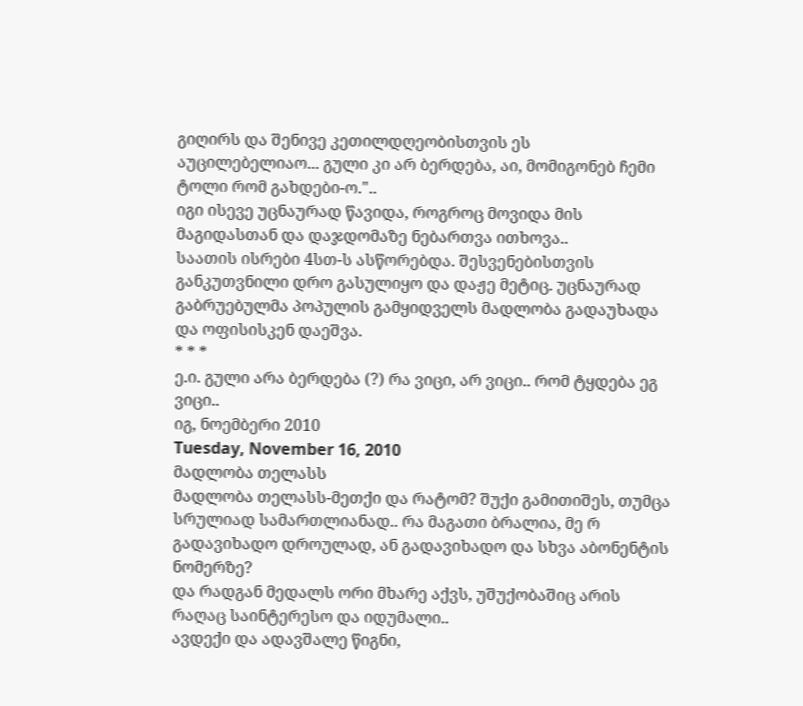გიღირს და შენივე კეთილდღეობისთვის ეს აუცილებელიაო... გული კი არ ბერდება, აი, მომიგონებ ჩემი ტოლი რომ გახდები-ო."..
იგი ისევე უცნაურად წავიდა, როგროც მოვიდა მის მაგიდასთან და დაჯდომაზე ნებართვა ითხოვა..
საათის ისრები 4სთ-ს ასწორებდა. შესვენებისთვის განკუთვნილი დრო გასულიყო და დაჟე მეტიც. უცნაურად გაბრუებულმა პოპულის გამყიდველს მადლობა გადაუხადა და ოფისისკენ დაეშვა.
* * *
ე.ი. გული არა ბერდება (?) რა ვიცი, არ ვიცი.. რომ ტყდება ეგ ვიცი..
იგ, ნოემბერი 2010
Tuesday, November 16, 2010
მადლობა თელასს
მადლობა თელასს-მეთქი და რატომ? შუქი გამითიშეს, თუმცა სრულიად სამართლიანად.. რა მაგათი ბრალია, მე რ გადავიხადო დროულად, ან გადავიხადო და სხვა აბონენტის ნომერზე?
და რადგან მედალს ორი მხარე აქვს, უშუქობაშიც არის რაღაც საინტერესო და იდუმალი..
ავდექი და ადავშალე წიგნი,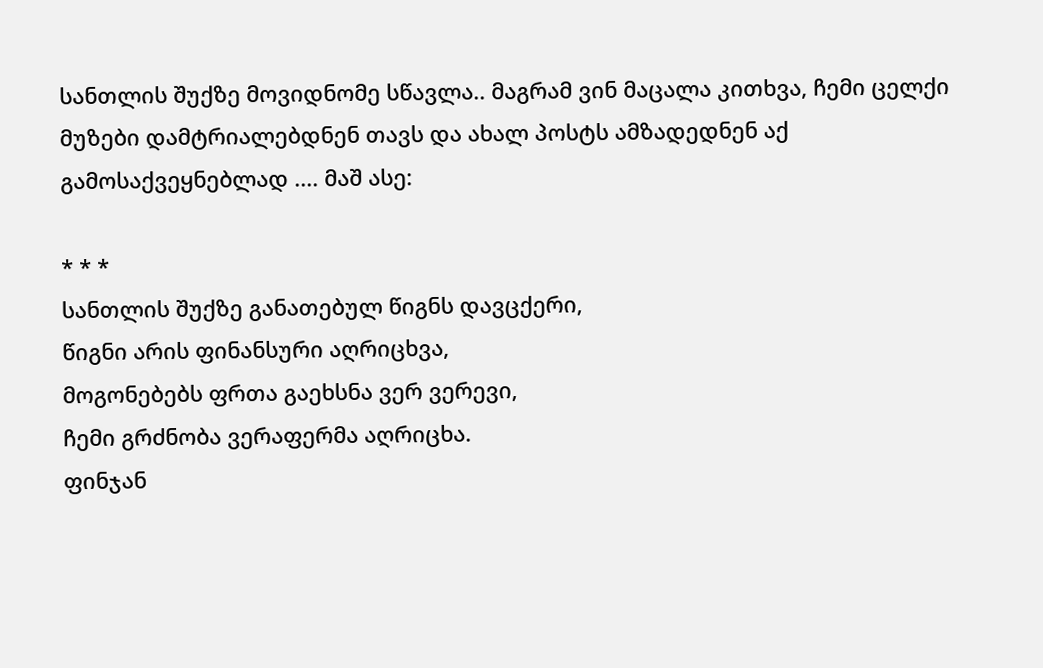სანთლის შუქზე მოვიდნომე სწავლა.. მაგრამ ვინ მაცალა კითხვა, ჩემი ცელქი მუზები დამტრიალებდნენ თავს და ახალ პოსტს ამზადედნენ აქ გამოსაქვეყნებლად .... მაშ ასე:

* * *
სანთლის შუქზე განათებულ წიგნს დავცქერი,
წიგნი არის ფინანსური აღრიცხვა,
მოგონებებს ფრთა გაეხსნა ვერ ვერევი,
ჩემი გრძნობა ვერაფერმა აღრიცხა.
ფინჯან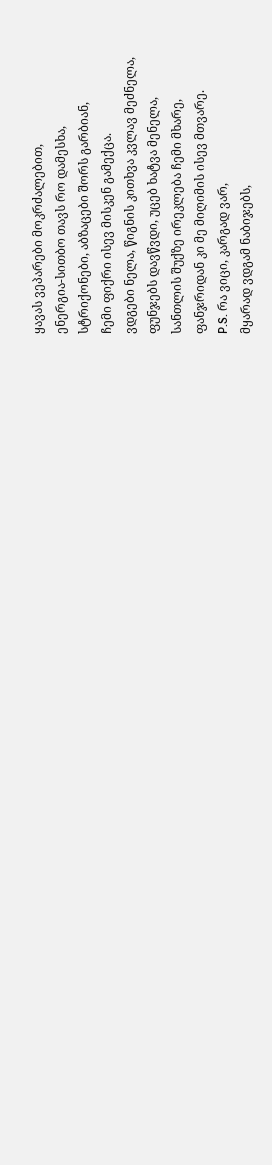ყავას ვეპარები მოკრძალებით,
ენერგია-სითბო თავს რო დამესხა,
სტრიქონები, აბზაცები შორს გარბიან,
ჩემი ფიქრი ისევ მისკენ გამექცა.
ვდგები ნელა, წიგნის კითხვა კვლავ მეძნელა,
ფუნჯებს დავწვდი, უცებ ხატვა მენელა,
სანთლის შუქზე ირეკლება ჩემი მხარე,
ფანჯრიდან კი მე მიღიმის ისევ მთვარე.
P.S. რა ვიცი, კარგად ვარ,
მყარად ვდგამ ნაბიჯებს,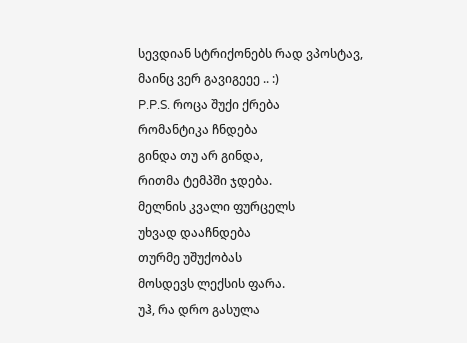სევდიან სტრიქონებს რად ვპოსტავ,
მაინც ვერ გავიგეეე .. :)
P.P.S. როცა შუქი ქრება
რომანტიკა ჩნდება
გინდა თუ არ გინდა,
რითმა ტემპში ჯდება.
მელნის კვალი ფურცელს
უხვად დააჩნდება
თურმე უშუქობას
მოსდევს ლექსის ფარა.
უჰ, რა დრო გასულა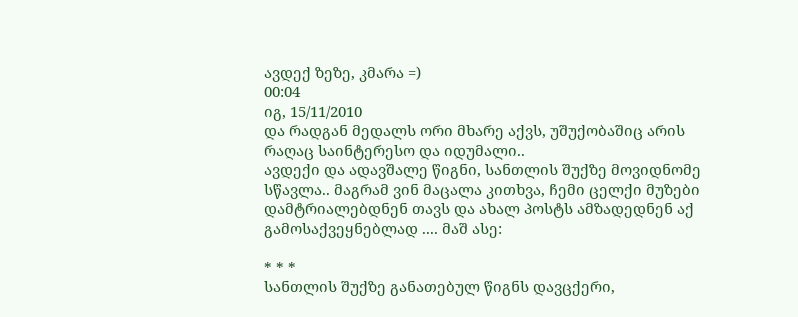ავდექ ზეზე, კმარა =)
00:04
იგ, 15/11/2010
და რადგან მედალს ორი მხარე აქვს, უშუქობაშიც არის რაღაც საინტერესო და იდუმალი..
ავდექი და ადავშალე წიგნი, სანთლის შუქზე მოვიდნომე სწავლა.. მაგრამ ვინ მაცალა კითხვა, ჩემი ცელქი მუზები დამტრიალებდნენ თავს და ახალ პოსტს ამზადედნენ აქ გამოსაქვეყნებლად .... მაშ ასე:

* * *
სანთლის შუქზე განათებულ წიგნს დავცქერი,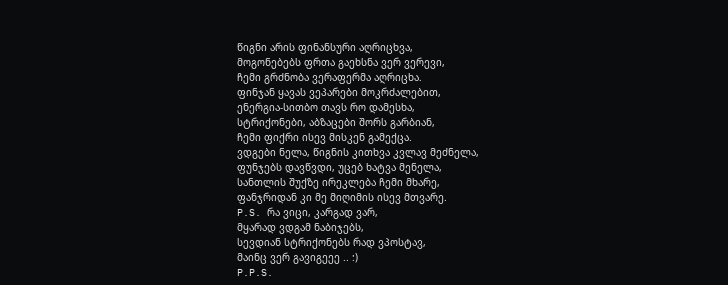წიგნი არის ფინანსური აღრიცხვა,
მოგონებებს ფრთა გაეხსნა ვერ ვერევი,
ჩემი გრძნობა ვერაფერმა აღრიცხა.
ფინჯან ყავას ვეპარები მოკრძალებით,
ენერგია-სითბო თავს რო დამესხა,
სტრიქონები, აბზაცები შორს გარბიან,
ჩემი ფიქრი ისევ მისკენ გამექცა.
ვდგები ნელა, წიგნის კითხვა კვლავ მეძნელა,
ფუნჯებს დავწვდი, უცებ ხატვა მენელა,
სანთლის შუქზე ირეკლება ჩემი მხარე,
ფანჯრიდან კი მე მიღიმის ისევ მთვარე.
P.S. რა ვიცი, კარგად ვარ,
მყარად ვდგამ ნაბიჯებს,
სევდიან სტრიქონებს რად ვპოსტავ,
მაინც ვერ გავიგეეე .. :)
P.P.S.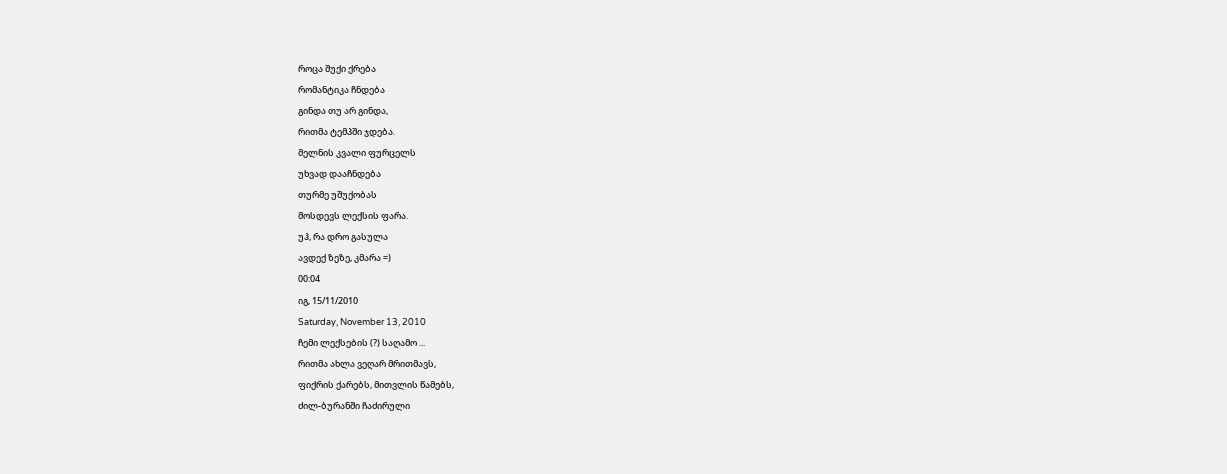როცა შუქი ქრება
რომანტიკა ჩნდება
გინდა თუ არ გინდა,
რითმა ტემპში ჯდება.
მელნის კვალი ფურცელს
უხვად დააჩნდება
თურმე უშუქობას
მოსდევს ლექსის ფარა.
უჰ, რა დრო გასულა
ავდექ ზეზე, კმარა =)
00:04
იგ, 15/11/2010
Saturday, November 13, 2010
ჩემი ლექსების (?) საღამო ...
რითმა ახლა ვეღარ მრითმავს,
ფიქრის ქარებს, მითვლის წამებს,
ძილ-ბურანში ჩაძირული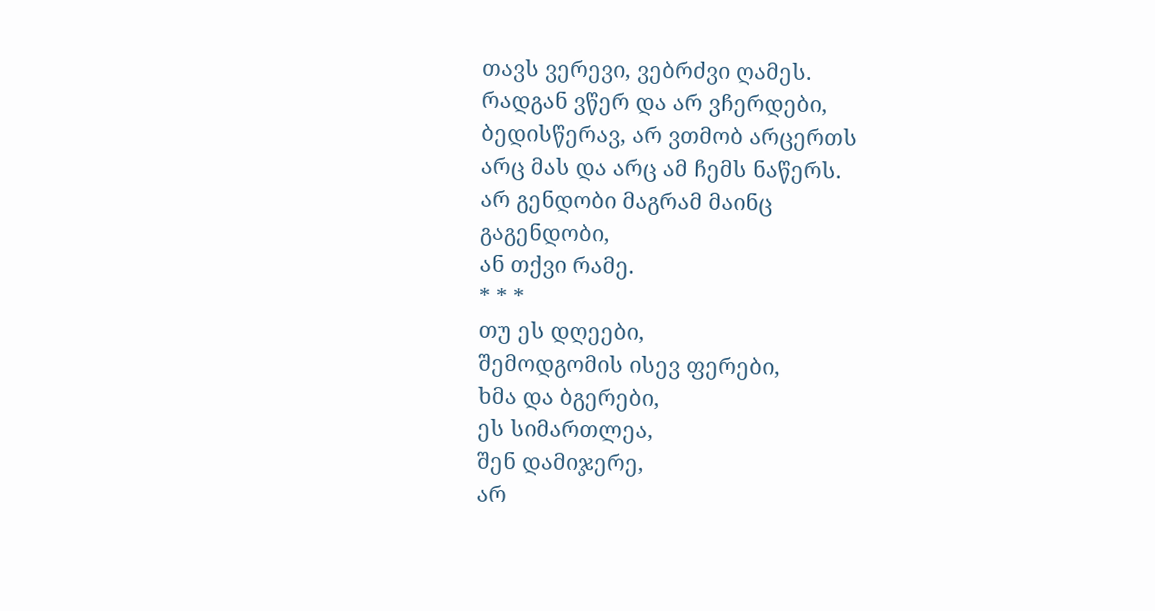თავს ვერევი, ვებრძვი ღამეს.
რადგან ვწერ და არ ვჩერდები,
ბედისწერავ, არ ვთმობ არცერთს
არც მას და არც ამ ჩემს ნაწერს.
არ გენდობი მაგრამ მაინც
გაგენდობი,
ან თქვი რამე.
* * *
თუ ეს დღეები,
შემოდგომის ისევ ფერები,
ხმა და ბგერები,
ეს სიმართლეა,
შენ დამიჯერე,
არ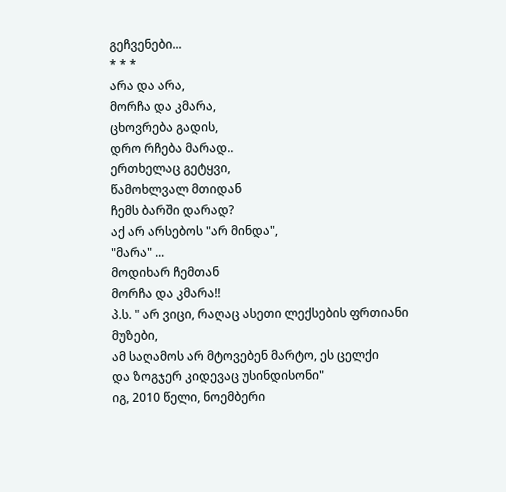გეჩვენები...
* * *
არა და არა,
მორჩა და კმარა,
ცხოვრება გადის,
დრო რჩება მარად..
ერთხელაც გეტყვი,
წამოხლვალ მთიდან
ჩემს ბარში დარად?
აქ არ არსებოს "არ მინდა",
"მარა" ...
მოდიხარ ჩემთან
მორჩა და კმარა!!
პ.ს. " არ ვიცი, რაღაც ასეთი ლექსების ფრთიანი მუზები,
ამ საღამოს არ მტოვებენ მარტო, ეს ცელქი
და ზოგჯერ კიდევაც უსინდისონი"
იგ, 2010 წელი, ნოემბერი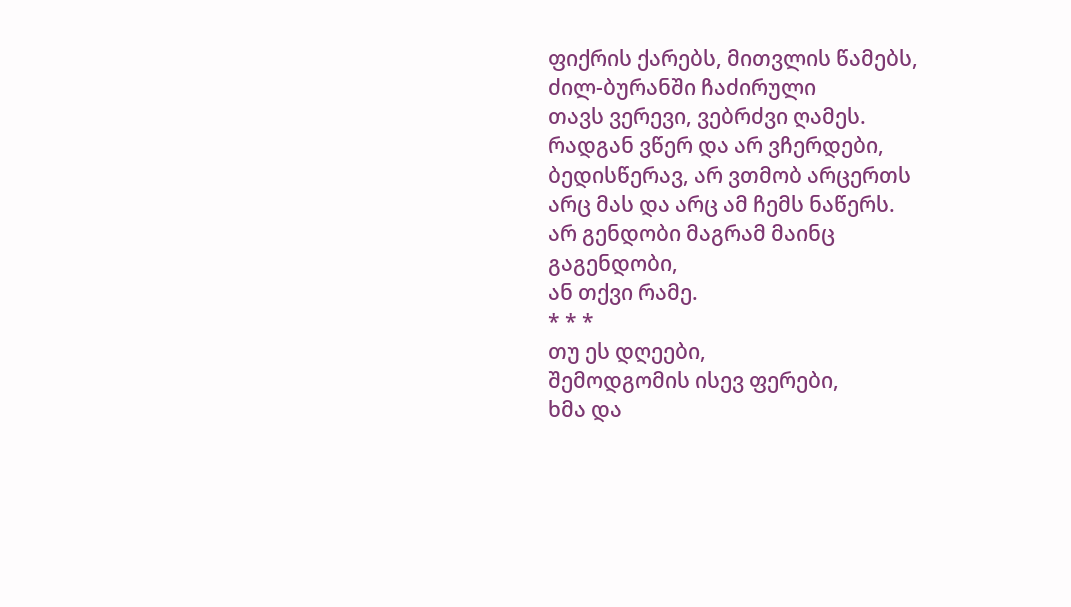ფიქრის ქარებს, მითვლის წამებს,
ძილ-ბურანში ჩაძირული
თავს ვერევი, ვებრძვი ღამეს.
რადგან ვწერ და არ ვჩერდები,
ბედისწერავ, არ ვთმობ არცერთს
არც მას და არც ამ ჩემს ნაწერს.
არ გენდობი მაგრამ მაინც
გაგენდობი,
ან თქვი რამე.
* * *
თუ ეს დღეები,
შემოდგომის ისევ ფერები,
ხმა და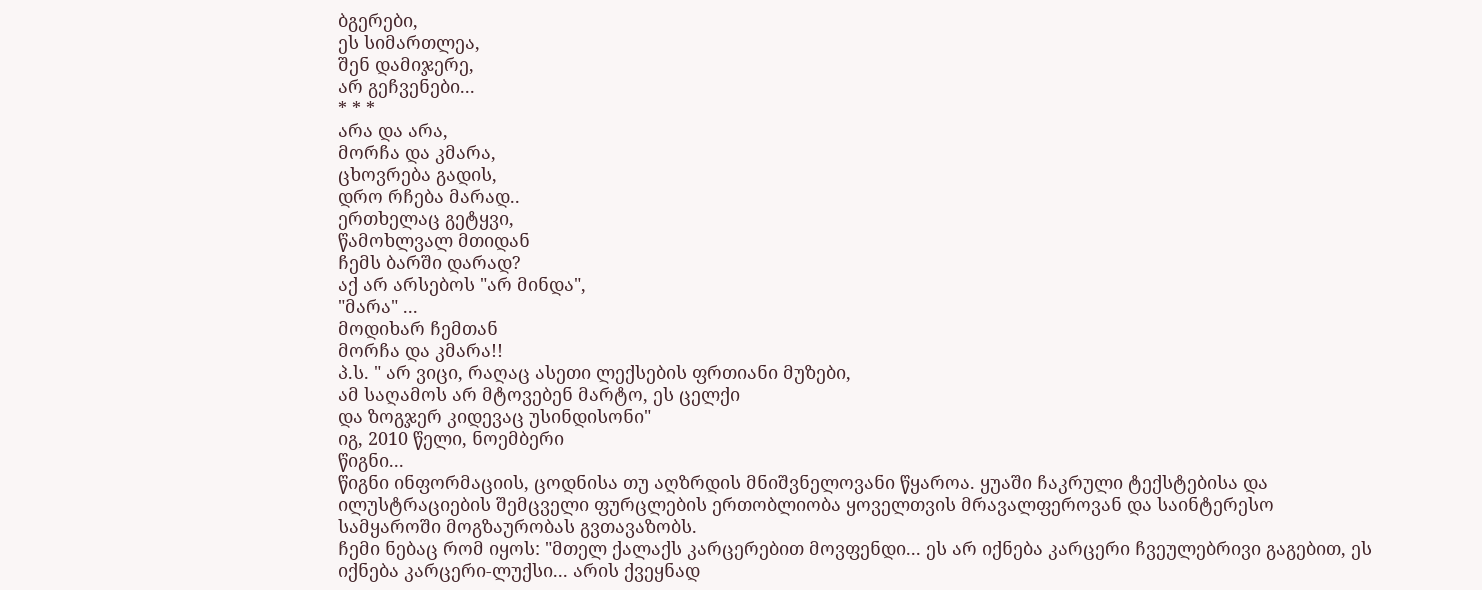ბგერები,
ეს სიმართლეა,
შენ დამიჯერე,
არ გეჩვენები...
* * *
არა და არა,
მორჩა და კმარა,
ცხოვრება გადის,
დრო რჩება მარად..
ერთხელაც გეტყვი,
წამოხლვალ მთიდან
ჩემს ბარში დარად?
აქ არ არსებოს "არ მინდა",
"მარა" ...
მოდიხარ ჩემთან
მორჩა და კმარა!!
პ.ს. " არ ვიცი, რაღაც ასეთი ლექსების ფრთიანი მუზები,
ამ საღამოს არ მტოვებენ მარტო, ეს ცელქი
და ზოგჯერ კიდევაც უსინდისონი"
იგ, 2010 წელი, ნოემბერი
წიგნი...
წიგნი ინფორმაციის, ცოდნისა თუ აღზრდის მნიშვნელოვანი წყაროა. ყუაში ჩაკრული ტექსტებისა და ილუსტრაციების შემცველი ფურცლების ერთობლიობა ყოველთვის მრავალფეროვან და საინტერესო სამყაროში მოგზაურობას გვთავაზობს.
ჩემი ნებაც რომ იყოს: "მთელ ქალაქს კარცერებით მოვფენდი... ეს არ იქნება კარცერი ჩვეულებრივი გაგებით, ეს იქნება კარცერი-ლუქსი... არის ქვეყნად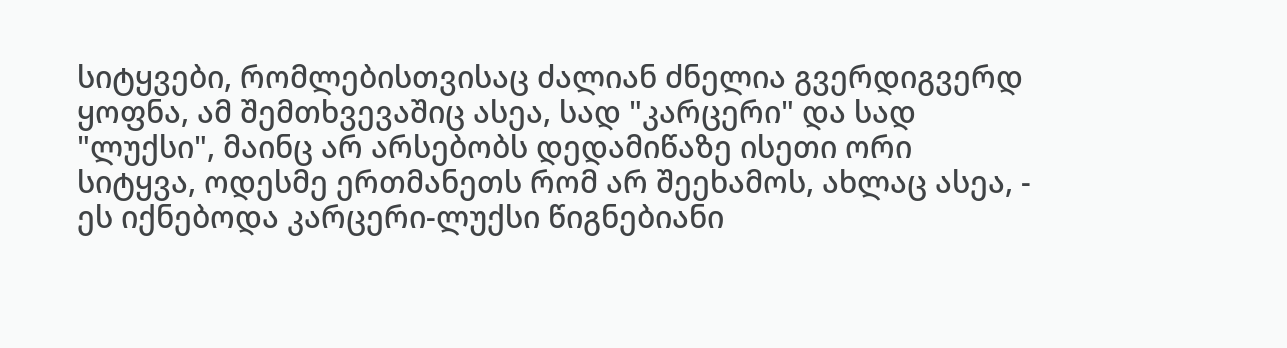სიტყვები, რომლებისთვისაც ძალიან ძნელია გვერდიგვერდ ყოფნა, ამ შემთხვევაშიც ასეა, სად "კარცერი" და სად "ლუქსი", მაინც არ არსებობს დედამიწაზე ისეთი ორი სიტყვა, ოდესმე ერთმანეთს რომ არ შეეხამოს, ახლაც ასეა, - ეს იქნებოდა კარცერი-ლუქსი წიგნებიანი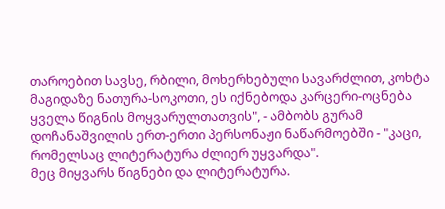თაროებით სავსე, რბილი, მოხერხებული სავარძლით, კოხტა მაგიდაზე ნათურა-სოკოთი, ეს იქნებოდა კარცერი-ოცნება ყველა წიგნის მოყვარულთათვის", - ამბობს გურამ დოჩანაშვილის ერთ-ერთი პერსონაჟი ნაწარმოებში - "კაცი, რომელსაც ლიტერატურა ძლიერ უყვარდა".
მეც მიყვარს წიგნები და ლიტერატურა.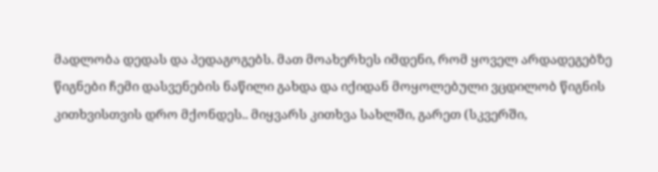მადლობა დედას და პედაგოგებს. მათ მოახერხეს იმდენი, რომ ყოველ არდადეგებზე წიგნები ჩემი დასვენების ნაწილი გახდა და იქიდან მოყოლებული ვცდილობ წიგნის კითხვისთვის დრო მქონდეს.. მიყვარს კითხვა სახლში, გარეთ (სკვერში,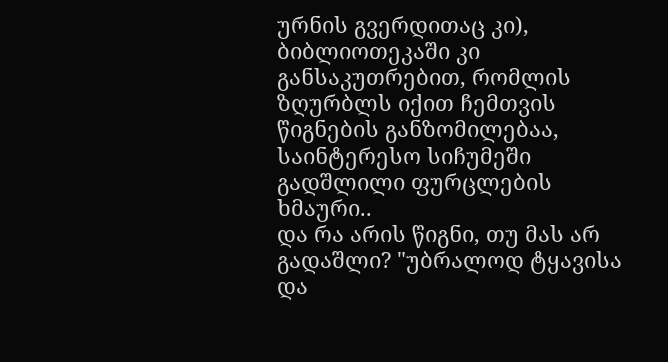ურნის გვერდითაც კი), ბიბლიოთეკაში კი განსაკუთრებით, რომლის ზღურბლს იქით ჩემთვის წიგნების განზომილებაა, საინტერესო სიჩუმეში გადშლილი ფურცლების ხმაური..
და რა არის წიგნი, თუ მას არ გადაშლი? "უბრალოდ ტყავისა და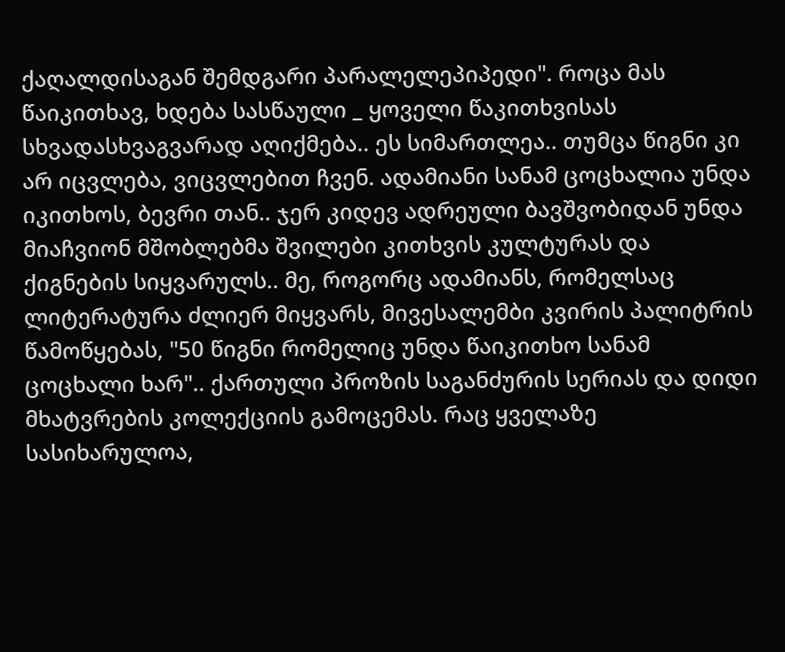ქაღალდისაგან შემდგარი პარალელეპიპედი". როცა მას წაიკითხავ, ხდება სასწაული _ ყოველი წაკითხვისას სხვადასხვაგვარად აღიქმება.. ეს სიმართლეა.. თუმცა წიგნი კი არ იცვლება, ვიცვლებით ჩვენ. ადამიანი სანამ ცოცხალია უნდა იკითხოს, ბევრი თან.. ჯერ კიდევ ადრეული ბავშვობიდან უნდა მიაჩვიონ მშობლებმა შვილები კითხვის კულტურას და ქიგნების სიყვარულს.. მე, როგორც ადამიანს, რომელსაც ლიტერატურა ძლიერ მიყვარს, მივესალემბი კვირის პალიტრის წამოწყებას, "50 წიგნი რომელიც უნდა წაიკითხო სანამ ცოცხალი ხარ".. ქართული პროზის საგანძურის სერიას და დიდი მხატვრების კოლექციის გამოცემას. რაც ყველაზე სასიხარულოა,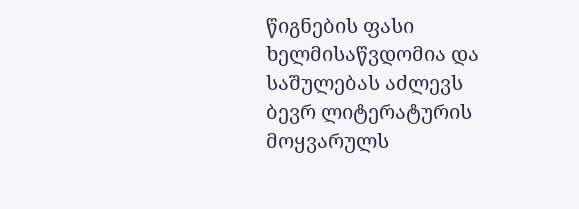წიგნების ფასი ხელმისაწვდომია და საშულებას აძლევს ბევრ ლიტერატურის მოყვარულს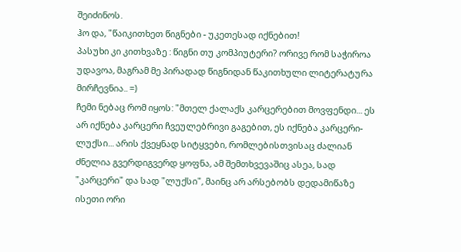შეიძინოს.
ჰო და, "წაიკითხეთ წიგნები - უკეთესად იქნებით!
პასუხი კი კითხვაზე : წიგნი თუ კომპიუტერი? ორივე რომ საჭიროა უდავოა, მაგრამ მე პირადად წიგნიდან წაკითხული ლიტერატურა მირჩევნია.. =)
ჩემი ნებაც რომ იყოს: "მთელ ქალაქს კარცერებით მოვფენდი... ეს არ იქნება კარცერი ჩვეულებრივი გაგებით, ეს იქნება კარცერი-ლუქსი... არის ქვეყნად სიტყვები, რომლებისთვისაც ძალიან ძნელია გვერდიგვერდ ყოფნა, ამ შემთხვევაშიც ასეა, სად "კარცერი" და სად "ლუქსი", მაინც არ არსებობს დედამიწაზე ისეთი ორი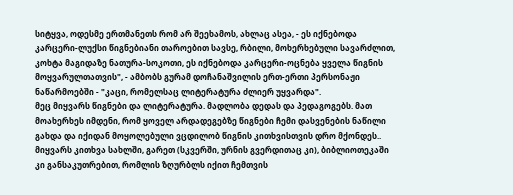სიტყვა, ოდესმე ერთმანეთს რომ არ შეეხამოს, ახლაც ასეა, - ეს იქნებოდა კარცერი-ლუქსი წიგნებიანი თაროებით სავსე, რბილი, მოხერხებული სავარძლით, კოხტა მაგიდაზე ნათურა-სოკოთი, ეს იქნებოდა კარცერი-ოცნება ყველა წიგნის მოყვარულთათვის", - ამბობს გურამ დოჩანაშვილის ერთ-ერთი პერსონაჟი ნაწარმოებში - "კაცი, რომელსაც ლიტერატურა ძლიერ უყვარდა".
მეც მიყვარს წიგნები და ლიტერატურა. მადლობა დედას და პედაგოგებს. მათ მოახერხეს იმდენი, რომ ყოველ არდადეგებზე წიგნები ჩემი დასვენების ნაწილი გახდა და იქიდან მოყოლებული ვცდილობ წიგნის კითხვისთვის დრო მქონდეს.. მიყვარს კითხვა სახლში, გარეთ (სკვერში, ურნის გვერდითაც კი), ბიბლიოთეკაში კი განსაკუთრებით, რომლის ზღურბლს იქით ჩემთვის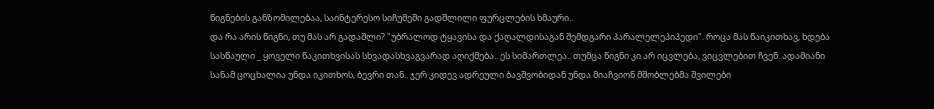წიგნების განზომილებაა, საინტერესო სიჩუმეში გადშლილი ფურცლების ხმაური..
და რა არის წიგნი, თუ მას არ გადაშლი? "უბრალოდ ტყავისა და ქაღალდისაგან შემდგარი პარალელეპიპედი". როცა მას წაიკითხავ, ხდება სასწაული _ ყოველი წაკითხვისას სხვადასხვაგვარად აღიქმება.. ეს სიმართლეა.. თუმცა წიგნი კი არ იცვლება, ვიცვლებით ჩვენ. ადამიანი სანამ ცოცხალია უნდა იკითხოს, ბევრი თან.. ჯერ კიდევ ადრეული ბავშვობიდან უნდა მიაჩვიონ მშობლებმა შვილები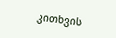კითხვის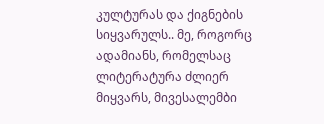კულტურას და ქიგნების სიყვარულს.. მე, როგორც ადამიანს, რომელსაც ლიტერატურა ძლიერ მიყვარს, მივესალემბი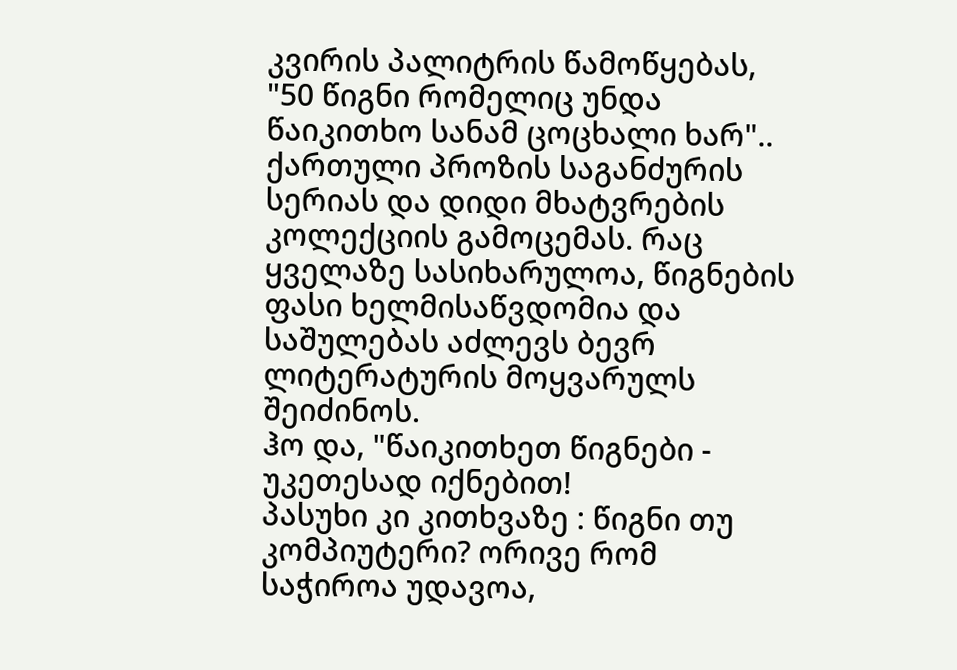კვირის პალიტრის წამოწყებას, "50 წიგნი რომელიც უნდა წაიკითხო სანამ ცოცხალი ხარ".. ქართული პროზის საგანძურის სერიას და დიდი მხატვრების კოლექციის გამოცემას. რაც ყველაზე სასიხარულოა, წიგნების ფასი ხელმისაწვდომია და საშულებას აძლევს ბევრ ლიტერატურის მოყვარულს შეიძინოს.
ჰო და, "წაიკითხეთ წიგნები - უკეთესად იქნებით!
პასუხი კი კითხვაზე : წიგნი თუ კომპიუტერი? ორივე რომ საჭიროა უდავოა,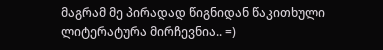მაგრამ მე პირადად წიგნიდან წაკითხული ლიტერატურა მირჩევნია.. =)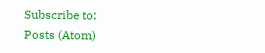Subscribe to:
Posts (Atom)